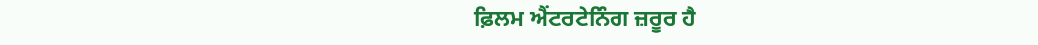ਫ਼ਿਲਮ ਐਂਟਰਟੇਨਿੰਗ ਜ਼ਰੂਰ ਹੈ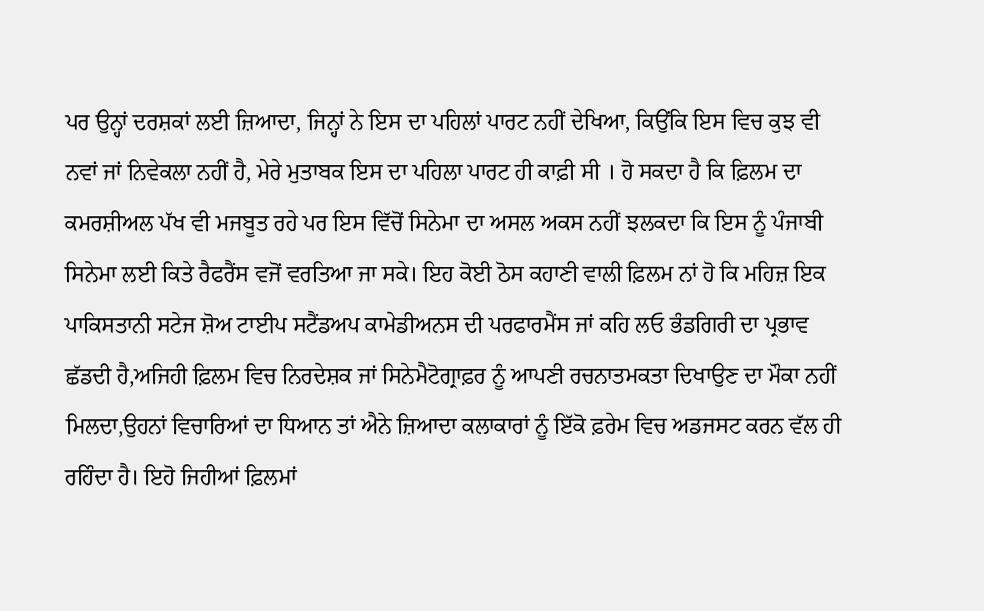ਪਰ ਉਨ੍ਹਾਂ ਦਰਸ਼ਕਾਂ ਲਈ ਜ਼ਿਆਦਾ, ਜਿਨ੍ਹਾਂ ਨੇ ਇਸ ਦਾ ਪਹਿਲਾਂ ਪਾਰਟ ਨਹੀਂ ਦੇਖਿਆ, ਕਿਉਂਕਿ ਇਸ ਵਿਚ ਕੁਝ ਵੀ ਨਵਾਂ ਜਾਂ ਨਿਵੇਕਲਾ ਨਹੀਂ ਹੈ, ਮੇਰੇ ਮੁਤਾਬਕ ਇਸ ਦਾ ਪਹਿਲਾ ਪਾਰਟ ਹੀ ਕਾਫ਼ੀ ਸੀ । ਹੋ ਸਕਦਾ ਹੈ ਕਿ ਫ਼ਿਲਮ ਦਾ ਕਮਰਸ਼ੀਅਲ ਪੱਖ ਵੀ ਮਜਬੂਤ ਰਹੇ ਪਰ ਇਸ ਵਿੱਚੋਂ ਸਿਨੇਮਾ ਦਾ ਅਸਲ ਅਕਸ ਨਹੀਂ ਝਲਕਦਾ ਕਿ ਇਸ ਨੂੰ ਪੰਜਾਬੀ ਸਿਨੇਮਾ ਲਈ ਕਿਤੇ ਰੈਫਰੈਂਸ ਵਜੋਂ ਵਰਤਿਆ ਜਾ ਸਕੇ। ਇਹ ਕੋਈ ਠੋਸ ਕਹਾਣੀ ਵਾਲੀ ਫ਼ਿਲਮ ਨਾਂ ਹੋ ਕਿ ਮਹਿਜ਼ ਇਕ ਪਾਕਿਸਤਾਨੀ ਸਟੇਜ ਸ਼ੋਅ ਟਾਈਪ ਸਟੈਂਡਅਪ ਕਾਮੇਡੀਅਨਸ ਦੀ ਪਰਫਾਰਮੈਂਸ ਜਾਂ ਕਹਿ ਲਓ ਭੰਡਗਿਰੀ ਦਾ ਪ੍ਰਭਾਵ ਛੱਡਦੀ ਹੈ,ਅਜਿਹੀ ਫ਼ਿਲਮ ਵਿਚ ਨਿਰਦੇਸ਼ਕ ਜਾਂ ਸਿਨੇਮੈਟੋਗ੍ਰਾਫ਼ਰ ਨੂੰ ਆਪਣੀ ਰਚਨਾਤਮਕਤਾ ਦਿਖਾਉਣ ਦਾ ਮੌਕਾ ਨਹੀਂ ਮਿਲਦਾ,ਉਹਨਾਂ ਵਿਚਾਰਿਆਂ ਦਾ ਧਿਆਨ ਤਾਂ ਐਨੇ ਜ਼ਿਆਦਾ ਕਲਾਕਾਰਾਂ ਨੂੰ ਇੱਕੋ ਫ਼ਰੇਮ ਵਿਚ ਅਡਜਸਟ ਕਰਨ ਵੱਲ ਹੀ ਰਹਿੰਦਾ ਹੈ। ਇਹੋ ਜਿਹੀਆਂ ਫ਼ਿਲਮਾਂ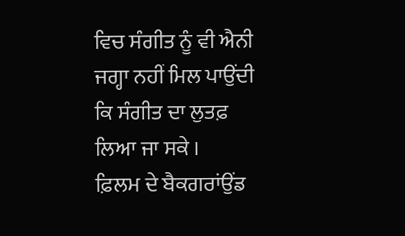ਵਿਚ ਸੰਗੀਤ ਨੂੰ ਵੀ ਐਨੀ ਜਗ੍ਹਾ ਨਹੀਂ ਮਿਲ ਪਾਉਂਦੀ ਕਿ ਸੰਗੀਤ ਦਾ ਲੁਤਫ਼ ਲਿਆ ਜਾ ਸਕੇ ।
ਫ਼ਿਲਮ ਦੇ ਬੈਕਗਰਾਂਉਂਡ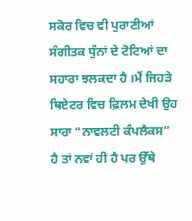ਸਕੋਰ ਵਿਚ ਵੀ ਪੁਰਾਣੀਆਂ ਸੰਗੀਤਕ ਧੁੰਨਾਂ ਦੇ ਟੋਟਿਆਂ ਦਾ ਸਹਾਰਾ ਝਲਕਦਾ ਹੈ ।ਮੈਂ ਜਿਹੜੇ ਥਿਏਟਰ ਵਿਚ ਫ਼ਿਲਮ ਦੇਖੀ ਉਹ ਸਾਰਾ “ਨਾਵਲਟੀ ਕੰਪਲੈਕਸ” ਹੈ ਤਾਂ ਨਵਾਂ ਹੀ ਹੈ ਪਰ ਉੱਥੇ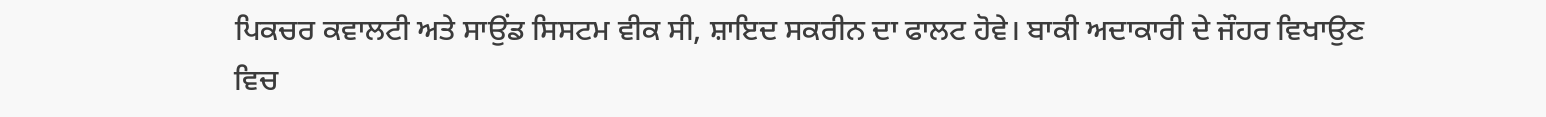ਪਿਕਚਰ ਕਵਾਲਟੀ ਅਤੇ ਸਾਉਂਡ ਸਿਸਟਮ ਵੀਕ ਸੀ, ਸ਼ਾਇਦ ਸਕਰੀਨ ਦਾ ਫਾਲਟ ਹੋਵੇ। ਬਾਕੀ ਅਦਾਕਾਰੀ ਦੇ ਜੌਹਰ ਵਿਖਾਉਣ ਵਿਚ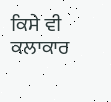ਕਿਸੇ ਵੀ ਕਲਾਕਾਰ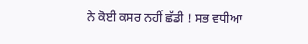ਨੇ ਕੋਈ ਕਸਰ ਨਹੀਂ ਛੱਡੀ ! ਸਭ ਵਧੀਆ